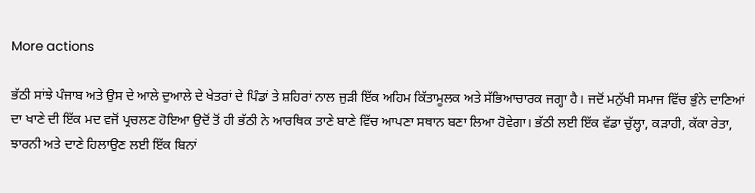More actions

ਭੱਠੀ ਸਾਂਝੇ ਪੰਜਾਬ ਅਤੇ ਉਸ ਦੇ ਆਲੇ ਦੁਆਲੇ ਦੇ ਖੇਤਰਾਂ ਦੇ ਪਿੰਡਾਂ ਤੇ ਸ਼ਹਿਰਾਂ ਨਾਲ ਜੁੜੀ ਇੱਕ ਅਹਿਮ ਕਿੱਤਾਮੂਲਕ ਅਤੇ ਸੱਭਿਆਚਾਰਕ ਜਗ੍ਹਾ ਹੈ। ਜਦੋਂ ਮਨੁੱਖੀ ਸਮਾਜ ਵਿੱਚ ਭੁੰਨੇ ਦਾਣਿਆਂ ਦਾ ਖਾਣੇ ਦੀ ਇੱਕ ਮਦ ਵਜੋਂ ਪ੍ਰਚਲਣ ਹੋਇਆ ਉਦੋਂ ਤੋਂ ਹੀ ਭੱਠੀ ਨੇ ਆਰਥਿਕ ਤਾਣੇ ਬਾਣੇ ਵਿੱਚ ਆਪਣਾ ਸਥਾਨ ਬਣਾ ਲਿਆ ਹੋਵੇਗਾ। ਭੱਠੀ ਲਈ ਇੱਕ ਵੱਡਾ ਚੁੱਲ੍ਹਾ, ਕੜਾਹੀ, ਕੱਕਾ ਰੇਤਾ, ਝਾਰਨੀ ਅਤੇ ਦਾਣੇ ਹਿਲਾਉਣ ਲਈ ਇੱਕ ਬਿਨਾਂ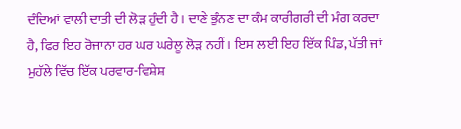ਦੰਦਿਆਂ ਵਾਲੀ ਦਾਤੀ ਦੀ ਲੋੜ ਹੁੰਦੀ ਹੈ। ਦਾਣੇ ਭੁੰਨਣ ਦਾ ਕੰਮ ਕਾਰੀਗਰੀ ਦੀ ਮੰਗ ਕਰਦਾ ਹੈ, ਫਿਰ ਇਹ ਰੋਜਾਨਾ ਹਰ ਘਰ ਘਰੇਲੂ ਲੋੜ ਨਹੀਂ। ਇਸ ਲਈ ਇਹ ਇੱਕ ਪਿੰਡ, ਪੱਤੀ ਜਾਂ ਮੁਹੱਲੇ ਵਿੱਚ ਇੱਕ ਪਰਵਾਰ-ਵਿਸ਼ੇਸ਼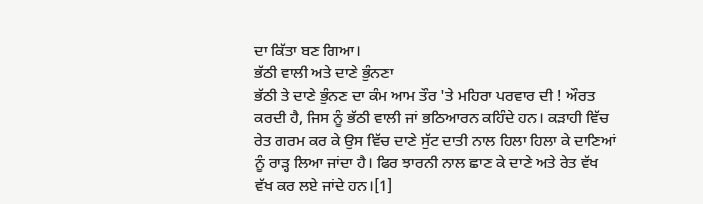ਦਾ ਕਿੱਤਾ ਬਣ ਗਿਆ।
ਭੱਠੀ ਵਾਲੀ ਅਤੇ ਦਾਣੇ ਭੁੰਨਣਾ
ਭੱਠੀ ਤੇ ਦਾਣੇ ਭੁੰਨਣ ਦਾ ਕੰਮ ਆਮ ਤੌਰ 'ਤੇ ਮਹਿਰਾ ਪਰਵਾਰ ਦੀ ! ਔਰਤ ਕਰਦੀ ਹੈ, ਜਿਸ ਨੂੰ ਭੱਠੀ ਵਾਲੀ ਜਾਂ ਭਠਿਆਰਨ ਕਹਿੰਦੇ ਹਨ। ਕੜਾਹੀ ਵਿੱਚ ਰੇਤ ਗਰਮ ਕਰ ਕੇ ਉਸ ਵਿੱਚ ਦਾਣੇ ਸੁੱਟ ਦਾਤੀ ਨਾਲ ਹਿਲਾ ਹਿਲਾ ਕੇ ਦਾਣਿਆਂ ਨੂੰ ਰਾੜ੍ਹ ਲਿਆ ਜਾਂਦਾ ਹੈ। ਫਿਰ ਝਾਰਨੀ ਨਾਲ ਛਾਣ ਕੇ ਦਾਣੇ ਅਤੇ ਰੇਤ ਵੱਖ ਵੱਖ ਕਰ ਲਏ ਜਾਂਦੇ ਹਨ।[1]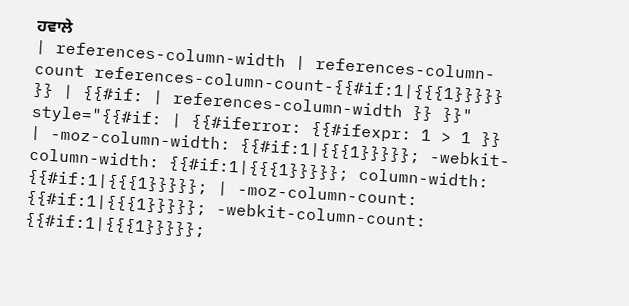ਹਵਾਲੇ
| references-column-width | references-column-count references-column-count-{{#if:1|{{{1}}}}} }} | {{#if: | references-column-width }} }}" style="{{#if: | {{#iferror: {{#ifexpr: 1 > 1 }} | -moz-column-width: {{#if:1|{{{1}}}}}; -webkit-column-width: {{#if:1|{{{1}}}}}; column-width: {{#if:1|{{{1}}}}}; | -moz-column-count: {{#if:1|{{{1}}}}}; -webkit-column-count: {{#if:1|{{{1}}}}};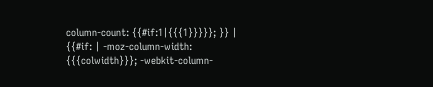column-count: {{#if:1|{{{1}}}}}; }} | {{#if: | -moz-column-width: {{{colwidth}}}; -webkit-column-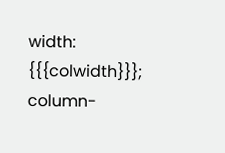width: {{{colwidth}}}; column-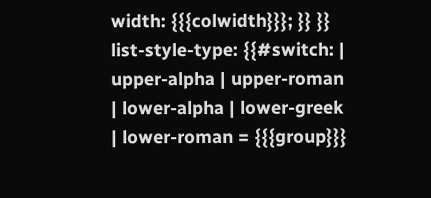width: {{{colwidth}}}; }} }} list-style-type: {{#switch: | upper-alpha | upper-roman | lower-alpha | lower-greek | lower-roman = {{{group}}}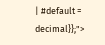| #default = decimal}};">